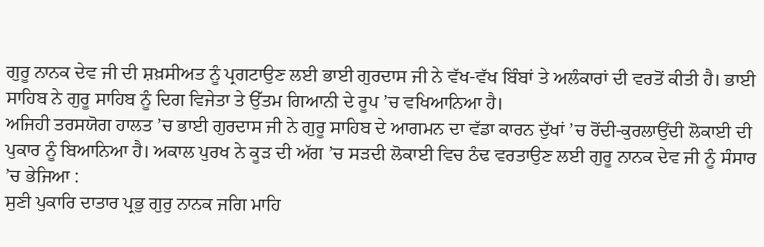ਗੁਰੂ ਨਾਨਕ ਦੇਵ ਜੀ ਦੀ ਸ਼ਖ਼ਸੀਅਤ ਨੂੰ ਪ੍ਰਗਟਾਉਣ ਲਈ ਭਾਈ ਗੁਰਦਾਸ ਜੀ ਨੇ ਵੱਖ-ਵੱਖ ਬਿੰਬਾਂ ਤੇ ਅਲੰਕਾਰਾਂ ਦੀ ਵਰਤੋਂ ਕੀਤੀ ਹੈ। ਭਾਈ ਸਾਹਿਬ ਨੇ ਗੁਰੂ ਸਾਹਿਬ ਨੂੰ ਦਿਗ ਵਿਜੇਤਾ ਤੇ ਉੱਤਮ ਗਿਆਨੀ ਦੇ ਰੂਪ ’ਚ ਵਖਿਆਨਿਆ ਹੈ।
ਅਜਿਹੀ ਤਰਸਯੋਗ ਹਾਲਤ ’ਚ ਭਾਈ ਗੁਰਦਾਸ ਜੀ ਨੇ ਗੁਰੂ ਸਾਹਿਬ ਦੇ ਆਗਮਨ ਦਾ ਵੱਡਾ ਕਾਰਨ ਦੁੱਖਾਂ ’ਚ ਰੋਂਦੀ-ਕੁਰਲਾਉਂਦੀ ਲੋਕਾਈ ਦੀ ਪੁਕਾਰ ਨੂੰ ਬਿਆਨਿਆ ਹੈ। ਅਕਾਲ ਪੁਰਖ ਨੇ ਕੂੜ ਦੀ ਅੱਗ ’ਚ ਸੜਦੀ ਲੋਕਾਈ ਵਿਚ ਠੰਢ ਵਰਤਾਉਣ ਲਈ ਗੁਰੂ ਨਾਨਕ ਦੇਵ ਜੀ ਨੂੰ ਸੰਸਾਰ ’ਚ ਭੇਜਿਆ :
ਸੁਣੀ ਪੁਕਾਰਿ ਦਾਤਾਰ ਪ੍ਰਭੁ ਗੁਰੁ ਨਾਨਕ ਜਗਿ ਮਾਹਿ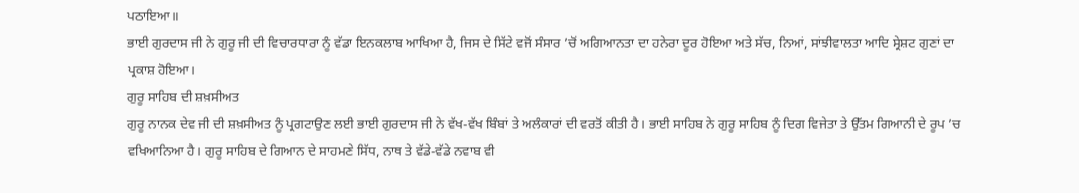ਪਠਾਇਆ॥
ਭਾਈ ਗੁਰਦਾਸ ਜੀ ਨੇ ਗੁਰੂ ਜੀ ਦੀ ਵਿਚਾਰਧਾਰਾ ਨੂੰ ਵੱਡਾ ਇਨਕਲਾਬ ਆਖਿਆ ਹੈ, ਜਿਸ ਦੇ ਸਿੱਟੇ ਵਜੋਂ ਸੰਸਾਰ ’ਚੋਂ ਅਗਿਆਨਤਾ ਦਾ ਹਨੇਰਾ ਦੂਰ ਹੋਇਆ ਅਤੇ ਸੱਚ, ਨਿਆਂ, ਸਾਂਝੀਵਾਲਤਾ ਆਦਿ ਸ੍ਰੇਸ਼ਟ ਗੁਣਾਂ ਦਾ ਪ੍ਰਕਾਸ਼ ਹੋਇਆ।
ਗੁਰੂ ਸਾਹਿਬ ਦੀ ਸ਼ਖ਼ਸੀਅਤ
ਗੁਰੂ ਨਾਨਕ ਦੇਵ ਜੀ ਦੀ ਸ਼ਖ਼ਸੀਅਤ ਨੂੰ ਪ੍ਰਗਟਾਉਣ ਲਈ ਭਾਈ ਗੁਰਦਾਸ ਜੀ ਨੇ ਵੱਖ-ਵੱਖ ਬਿੰਬਾਂ ਤੇ ਅਲੰਕਾਰਾਂ ਦੀ ਵਰਤੋਂ ਕੀਤੀ ਹੈ। ਭਾਈ ਸਾਹਿਬ ਨੇ ਗੁਰੂ ਸਾਹਿਬ ਨੂੰ ਦਿਗ ਵਿਜੇਤਾ ਤੇ ਉੱਤਮ ਗਿਆਨੀ ਦੇ ਰੂਪ ’ਚ ਵਖਿਆਨਿਆ ਹੈ। ਗੁਰੂ ਸਾਹਿਬ ਦੇ ਗਿਆਨ ਦੇ ਸਾਹਮਣੇ ਸਿੱਧ, ਨਾਥ ਤੇ ਵੱਡੇ-ਵੱਡੇ ਨਵਾਬ ਵੀ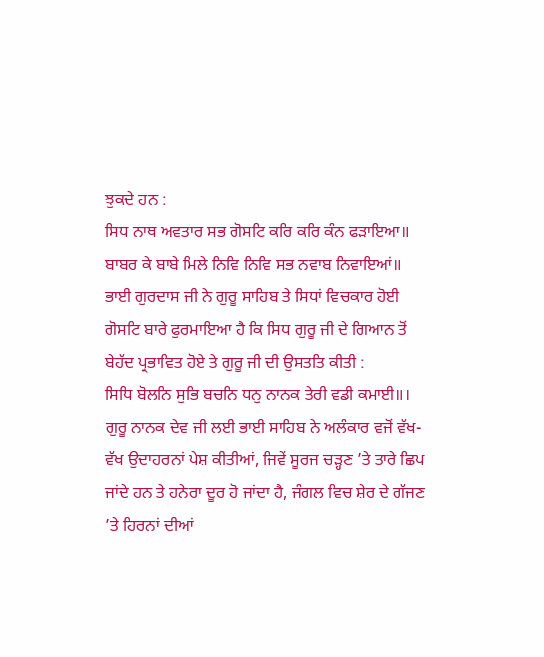ਝੁਕਦੇ ਹਨ :
ਸਿਧ ਨਾਥ ਅਵਤਾਰ ਸਭ ਗੋਸਟਿ ਕਰਿ ਕਰਿ ਕੰਨ ਫੜਾਇਆ॥
ਬਾਬਰ ਕੇ ਬਾਬੇ ਮਿਲੇ ਨਿਵਿ ਨਿਵਿ ਸਭ ਨਵਾਬ ਨਿਵਾਇਆਂ॥
ਭਾਈ ਗੁਰਦਾਸ ਜੀ ਨੇ ਗੁਰੂ ਸਾਹਿਬ ਤੇ ਸਿਧਾਂ ਵਿਚਕਾਰ ਹੋਈ ਗੋਸਟਿ ਬਾਰੇ ਫੁਰਮਾਇਆ ਹੈ ਕਿ ਸਿਧ ਗੁਰੂ ਜੀ ਦੇ ਗਿਆਨ ਤੋਂ ਬੇਹੱਦ ਪ੍ਰਭਾਵਿਤ ਹੋਏ ਤੇ ਗੁਰੂ ਜੀ ਦੀ ਉਸਤਤਿ ਕੀਤੀ :
ਸਿਧਿ ਬੋਲਨਿ ਸੁਭਿ ਬਚਨਿ ਧਨੁ ਨਾਨਕ ਤੇਰੀ ਵਡੀ ਕਮਾਈ॥।
ਗੁਰੂ ਨਾਨਕ ਦੇਵ ਜੀ ਲਈ ਭਾਈ ਸਾਹਿਬ ਨੇ ਅਲੰਕਾਰ ਵਜੋਂ ਵੱਖ-ਵੱਖ ਉਦਾਹਰਨਾਂ ਪੇਸ਼ ਕੀਤੀਆਂ, ਜਿਵੇਂ ਸੂਰਜ ਚੜ੍ਹਣ ’ਤੇ ਤਾਰੇ ਛਿਪ ਜਾਂਦੇ ਹਨ ਤੇ ਹਨੇਰਾ ਦੂਰ ਹੋ ਜਾਂਦਾ ਹੈ, ਜੰਗਲ ਵਿਚ ਸ਼ੇਰ ਦੇ ਗੱਜਣ ’ਤੇ ਹਿਰਨਾਂ ਦੀਆਂ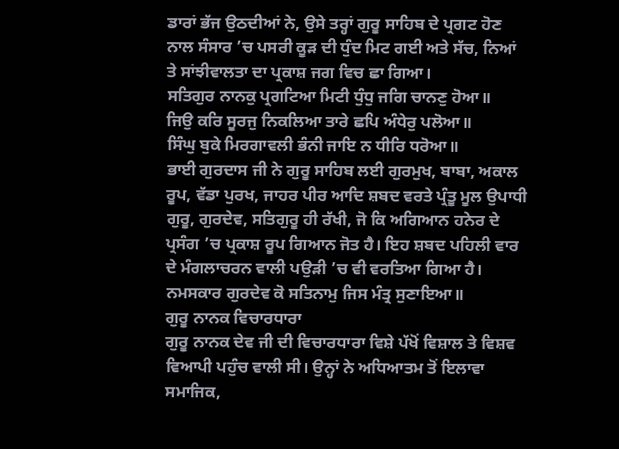ਡਾਰਾਂ ਭੱਜ ਉਠਦੀਆਂ ਨੇ, ਉਸੇ ਤਰ੍ਹਾਂ ਗੁਰੂ ਸਾਹਿਬ ਦੇ ਪ੍ਰਗਟ ਹੋਣ ਨਾਲ ਸੰਸਾਰ ’ਚ ਪਸਰੀ ਕੂੜ ਦੀ ਧੁੰਦ ਮਿਟ ਗਈ ਅਤੇ ਸੱਚ, ਨਿਆਂ ਤੇ ਸਾਂਝੀਵਾਲਤਾ ਦਾ ਪ੍ਰਕਾਸ਼ ਜਗ ਵਿਚ ਛਾ ਗਿਆ।
ਸਤਿਗੁਰ ਨਾਨਕੁ ਪ੍ਰਗਟਿਆ ਮਿਟੀ ਧੁੰਧੁ ਜਗਿ ਚਾਨਣੁ ਹੋਆ॥
ਜਿਉ ਕਰਿ ਸੂਰਜੁ ਨਿਕਲਿਆ ਤਾਰੇ ਛਪਿ ਅੰਧੇਰੁ ਪਲੋਆ॥
ਸਿੰਘੁ ਬੁਕੇ ਮਿਰਗਾਵਲੀ ਭੰਨੀ ਜਾਇ ਨ ਧੀਰਿ ਧਰੋਆ॥
ਭਾਈ ਗੁਰਦਾਸ ਜੀ ਨੇ ਗੁਰੂ ਸਾਹਿਬ ਲਈ ਗੁਰਮੁਖ, ਬਾਬਾ, ਅਕਾਲ ਰੂਪ, ਵੱਡਾ ਪੁਰਖ, ਜਾਹਰ ਪੀਰ ਆਦਿ ਸ਼ਬਦ ਵਰਤੇ ਪ੍ਰੰਤੂ ਮੂਲ ਉਪਾਧੀ ਗੁਰੂ, ਗੁਰਦੇਵ, ਸਤਿਗੁਰੂ ਹੀ ਰੱਖੀ, ਜੋ ਕਿ ਅਗਿਆਨ ਹਨੇਰ ਦੇ ਪ੍ਰਸੰਗ ’ਚ ਪ੍ਰਕਾਸ਼ ਰੂਪ ਗਿਆਨ ਜੋਤ ਹੈ। ਇਹ ਸ਼ਬਦ ਪਹਿਲੀ ਵਾਰ ਦੇ ਮੰਗਲਾਚਰਨ ਵਾਲੀ ਪਉੜੀ ’ਚ ਵੀ ਵਰਤਿਆ ਗਿਆ ਹੈ।
ਨਮਸਕਾਰ ਗੁਰਦੇਵ ਕੋ ਸਤਿਨਾਮੁ ਜਿਸ ਮੰਤ੍ਰ ਸੁਣਾਇਆ॥
ਗੁਰੂ ਨਾਨਕ ਵਿਚਾਰਧਾਰਾ
ਗੁਰੂ ਨਾਨਕ ਦੇਵ ਜੀ ਦੀ ਵਿਚਾਰਧਾਰਾ ਵਿਸ਼ੇ ਪੱਖੋਂ ਵਿਸ਼ਾਲ ਤੇ ਵਿਸ਼ਵ ਵਿਆਪੀ ਪਹੁੰਚ ਵਾਲੀ ਸੀ। ਉਨ੍ਹਾਂ ਨੇ ਅਧਿਆਤਮ ਤੋਂ ਇਲਾਵਾ ਸਮਾਜਿਕ,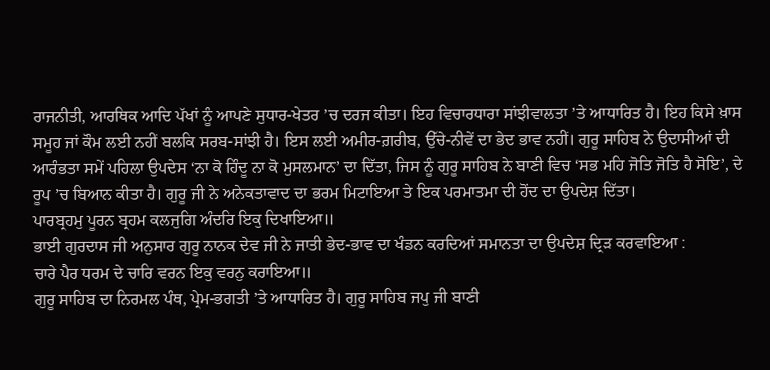ਰਾਜਨੀਤੀ, ਆਰਥਿਕ ਆਦਿ ਪੱਖਾਂ ਨੂੰ ਆਪਣੇ ਸੁਧਾਰ-ਖੇਤਰ ’ਚ ਦਰਜ ਕੀਤਾ। ਇਹ ਵਿਚਾਰਧਾਰਾ ਸਾਂਝੀਵਾਲਤਾ ’ਤੇ ਆਧਾਰਿਤ ਹੈ। ਇਹ ਕਿਸੇ ਖ਼ਾਸ ਸਮੂਹ ਜਾਂ ਕੌਮ ਲਈ ਨਹੀਂ ਬਲਕਿ ਸਰਬ-ਸਾਂਝੀ ਹੈ। ਇਸ ਲਈ ਅਮੀਰ-ਗ਼ਰੀਬ, ਉੱਚੇ-ਨੀਵੇਂ ਦਾ ਭੇਦ ਭਾਵ ਨਹੀਂ। ਗੁਰੂ ਸਾਹਿਬ ਨੇ ਉਦਾਸੀਆਂ ਦੀ ਆਰੰਭਤਾ ਸਮੇਂ ਪਹਿਲਾ ਉਪਦੇਸ ‘ਨਾ ਕੋ ਹਿੰਦੂ ਨਾ ਕੋ ਮੁਸਲਮਾਨ’ ਦਾ ਦਿੱਤਾ, ਜਿਸ ਨੂੰ ਗੁਰੂ ਸਾਹਿਬ ਨੇ ਬਾਣੀ ਵਿਚ ‘ਸਭ ਮਹਿ ਜੋਤਿ ਜੋਤਿ ਹੈ ਸੋਇ’, ਦੇ ਰੂਪ ’ਚ ਬਿਆਨ ਕੀਤਾ ਹੈ। ਗੁਰੂ ਜੀ ਨੇ ਅਨੇਕਤਾਵਾਦ ਦਾ ਭਰਮ ਮਿਟਾਇਆ ਤੇ ਇਕ ਪਰਮਾਤਮਾ ਦੀ ਹੋਂਦ ਦਾ ਉਪਦੇਸ਼ ਦਿੱਤਾ।
ਪਾਰਬ੍ਰਹਮੁ ਪੂਰਨ ਬ੍ਰਹਮ ਕਲਜੁਗਿ ਅੰਦਰਿ ਇਕੁ ਦਿਖਾਇਆ॥
ਭਾਈ ਗੁਰਦਾਸ ਜੀ ਅਨੁਸਾਰ ਗੁਰੂ ਨਾਨਕ ਦੇਵ ਜੀ ਨੇ ਜਾਤੀ ਭੇਦ-ਭਾਵ ਦਾ ਖੰਡਨ ਕਰਦਿਆਂ ਸਮਾਨਤਾ ਦਾ ਉਪਦੇਸ਼ ਦ੍ਰਿੜ ਕਰਵਾਇਆ :
ਚਾਰੇ ਪੈਰ ਧਰਮ ਦੇ ਚਾਰਿ ਵਰਨ ਇਕੁ ਵਰਨੁ ਕਰਾਇਆ॥
ਗੁਰੂ ਸਾਹਿਬ ਦਾ ਨਿਰਮਲ ਪੰਥ, ਪ੍ਰੇਮ-ਭਗਤੀ ’ਤੇ ਆਧਾਰਿਤ ਹੈ। ਗੁਰੂ ਸਾਹਿਬ ਜਪੁ ਜੀ ਬਾਣੀ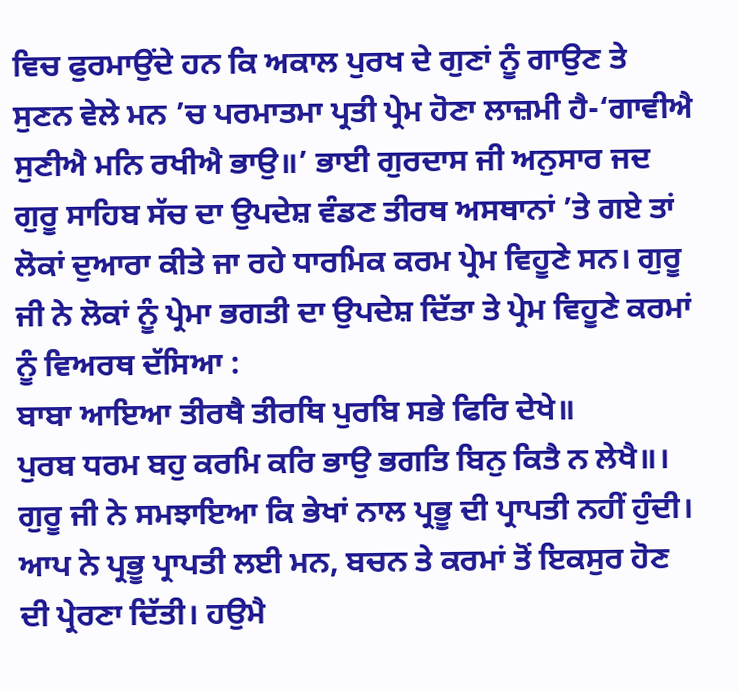ਵਿਚ ਫੁਰਮਾਉਂਦੇ ਹਨ ਕਿ ਅਕਾਲ ਪੁਰਖ ਦੇ ਗੁਣਾਂ ਨੂੰ ਗਾਉਣ ਤੇ ਸੁਣਨ ਵੇਲੇ ਮਨ ’ਚ ਪਰਮਾਤਮਾ ਪ੍ਰਤੀ ਪ੍ਰੇਮ ਹੋਣਾ ਲਾਜ਼ਮੀ ਹੈ-‘ਗਾਵੀਐ ਸੁਣੀਐ ਮਨਿ ਰਖੀਐ ਭਾਉ॥’ ਭਾਈ ਗੁਰਦਾਸ ਜੀ ਅਨੁਸਾਰ ਜਦ ਗੁਰੂ ਸਾਹਿਬ ਸੱਚ ਦਾ ਉਪਦੇਸ਼ ਵੰਡਣ ਤੀਰਥ ਅਸਥਾਨਾਂ ’ਤੇ ਗਏ ਤਾਂ ਲੋਕਾਂ ਦੁਆਰਾ ਕੀਤੇ ਜਾ ਰਹੇ ਧਾਰਮਿਕ ਕਰਮ ਪ੍ਰੇਮ ਵਿਹੂਣੇ ਸਨ। ਗੁਰੂ ਜੀ ਨੇ ਲੋਕਾਂ ਨੂੰ ਪ੍ਰੇਮਾ ਭਗਤੀ ਦਾ ਉਪਦੇਸ਼ ਦਿੱਤਾ ਤੇ ਪ੍ਰੇਮ ਵਿਹੂਣੇ ਕਰਮਾਂ ਨੂੰ ਵਿਅਰਥ ਦੱਸਿਆ :
ਬਾਬਾ ਆਇਆ ਤੀਰਥੈ ਤੀਰਥਿ ਪੁਰਬਿ ਸਭੇ ਫਿਰਿ ਦੇਖੇ॥
ਪੁਰਬ ਧਰਮ ਬਹੁ ਕਰਮਿ ਕਰਿ ਭਾਉ ਭਗਤਿ ਬਿਨੁ ਕਿਤੈ ਨ ਲੇਖੈ॥।
ਗੁਰੂ ਜੀ ਨੇ ਸਮਝਾਇਆ ਕਿ ਭੇਖਾਂ ਨਾਲ ਪ੍ਰਭੂ ਦੀ ਪ੍ਰਾਪਤੀ ਨਹੀਂ ਹੁੰਦੀ। ਆਪ ਨੇ ਪ੍ਰਭੂ ਪ੍ਰਾਪਤੀ ਲਈ ਮਨ, ਬਚਨ ਤੇ ਕਰਮਾਂ ਤੋਂ ਇਕਸੁਰ ਹੋਣ ਦੀ ਪ੍ਰੇਰਣਾ ਦਿੱਤੀ। ਹਉਮੈ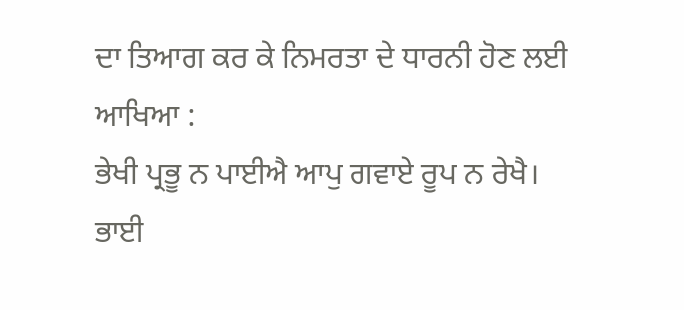ਦਾ ਤਿਆਗ ਕਰ ਕੇ ਨਿਮਰਤਾ ਦੇ ਧਾਰਨੀ ਹੋਣ ਲਈ ਆਖਿਆ :
ਭੇਖੀ ਪ੍ਰਭੂ ਨ ਪਾਈਐ ਆਪੁ ਗਵਾਏ ਰੂਪ ਨ ਰੇਖੈ।
ਭਾਈ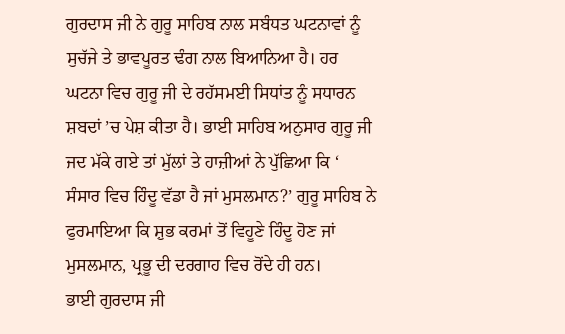ਗੁਰਦਾਸ ਜੀ ਨੇ ਗੁਰੂ ਸਾਹਿਬ ਨਾਲ ਸਬੰਧਤ ਘਟਨਾਵਾਂ ਨੂੰ ਸੁਚੱਜੇ ਤੇ ਭਾਵਪੂਰਤ ਢੰਗ ਨਾਲ ਬਿਆਨਿਆ ਹੈ। ਹਰ ਘਟਨਾ ਵਿਚ ਗੁਰੂ ਜੀ ਦੇ ਰਹੱਸਮਈ ਸਿਧਾਂਤ ਨੂੰ ਸਧਾਰਨ ਸ਼ਬਦਾਂ ’ਚ ਪੇਸ਼ ਕੀਤਾ ਹੈ। ਭਾਈ ਸਾਹਿਬ ਅਨੁਸਾਰ ਗੁਰੂ ਜੀ ਜਦ ਮੱਕੇ ਗਏ ਤਾਂ ਮੁੱਲਾਂ ਤੇ ਹਾਜ਼ੀਆਂ ਨੇ ਪੁੱਛਿਆ ਕਿ ‘ ਸੰਸਾਰ ਵਿਚ ਹਿੰਦੂ ਵੱਡਾ ਹੈ ਜਾਂ ਮੁਸਲਮਾਨ?’ ਗੁਰੂ ਸਾਹਿਬ ਨੇ ਫੁਰਮਾਇਆ ਕਿ ਸ਼ੁਭ ਕਰਮਾਂ ਤੋਂ ਵਿਹੂਣੇ ਹਿੰਦੂ ਹੋਣ ਜਾਂ ਮੁਸਲਮਾਨ, ਪ੍ਰਭੂ ਦੀ ਦਰਗਾਹ ਵਿਚ ਰੋਂਦੇ ਹੀ ਹਨ।
ਭਾਈ ਗੁਰਦਾਸ ਜੀ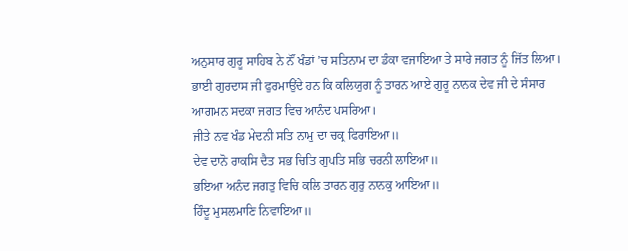ਅਨੁਸਾਰ ਗੁਰੂ ਸਾਹਿਬ ਨੇ ਨੌਂ ਖੰਡਾਂ ’ਚ ਸਤਿਨਾਮ ਦਾ ਡੰਕਾ ਵਜਾਇਆ ਤੇ ਸਾਰੇ ਜਗਤ ਨੂੰ ਜਿੱਤ ਲਿਆ। ਭਾਈ ਗੁਰਦਾਸ ਜੀ ਫੁਰਮਾਉਂਦੇ ਹਨ ਕਿ ਕਲਿਯੁਗ ਨੂੰ ਤਾਰਨ ਆਏ ਗੁਰੂ ਨਾਨਕ ਦੇਵ ਜੀ ਦੇ ਸੰਸਾਰ ਆਗਮਨ ਸਦਕਾ ਜਗਤ ਵਿਚ ਆਨੰਦ ਪਸਰਿਆ।
ਜੀਤੇ ਨਵ ਖੰਡ ਮੇਦਨੀ ਸਤਿ ਨਾਮੁ ਦਾ ਚਕ੍ਰ ਫਿਰਾਇਆ॥
ਦੇਵ ਦਾਨੋ ਰਾਕਸਿ ਦੈਤ ਸਭ ਚਿਤਿ ਗੁਪਤਿ ਸਭਿ ਚਰਨੀ ਲਾਇਆ॥
ਭਇਆ ਅਨੰਦ ਜਗਤੁ ਵਿਚਿ ਕਲਿ ਤਾਰਨ ਗੁਰੁ ਨਾਨਕੁ ਆਇਆ॥
ਹਿੰਦੂ ਮੁਸਲਮਾਣਿ ਨਿਵਾਇਆ॥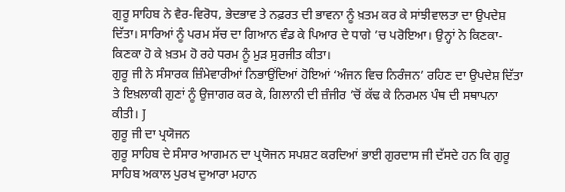ਗੁਰੂ ਸਾਹਿਬ ਨੇ ਵੈਰ-ਵਿਰੋਧ, ਭੇਦਭਾਵ ਤੇ ਨਫ਼ਰਤ ਦੀ ਭਾਵਨਾ ਨੂੰ ਖ਼ਤਮ ਕਰ ਕੇ ਸਾਂਝੀਵਾਲਤਾ ਦਾ ਉਪਦੇਸ਼ ਦਿੱਤਾ। ਸਾਰਿਆਂ ਨੂੰ ਪਰਮ ਸੱਚ ਦਾ ਗਿਆਨ ਵੰਡ ਕੇ ਪਿਆਰ ਦੇ ਧਾਗੇ ’ਚ ਪਰੋਇਆ। ਉਨ੍ਹਾਂ ਨੇ ਕਿਣਕਾ-ਕਿਣਕਾ ਹੋ ਕੇ ਖ਼ਤਮ ਹੋ ਰਹੇ ਧਰਮ ਨੂੰ ਮੁੜ ਸੁਰਜੀਤ ਕੀਤਾ।
ਗੁਰੂ ਜੀ ਨੇ ਸੰਸਾਰਕ ਜ਼ਿੰਮੇਵਾਰੀਆਂ ਨਿਭਾਉਂਦਿਆਂ ਹੋਇਆਂ ‘ਅੰਜਨ ਵਿਚ ਨਿਰੰਜਨ’ ਰਹਿਣ ਦਾ ਉਪਦੇਸ਼ ਦਿੱਤਾ ਤੇ ਇਖ਼ਲਾਕੀ ਗੁਣਾਂ ਨੂੰ ਉਜਾਗਰ ਕਰ ਕੇ, ਗਿਲਾਨੀ ਦੀ ਜ਼ੰਜੀਰ ’ਚੋਂ ਕੱਢ ਕੇ ਨਿਰਮਲ ਪੰਥ ਦੀ ਸਥਾਪਨਾ ਕੀਤੀ। J
ਗੁਰੂ ਜੀ ਦਾ ਪ੍ਰਯੋਜਨ
ਗੁਰੂ ਸਾਹਿਬ ਦੇ ਸੰਸਾਰ ਆਗਮਨ ਦਾ ਪ੍ਰਯੋਜਨ ਸਪਸ਼ਟ ਕਰਦਿਆਂ ਭਾਈ ਗੁਰਦਾਸ ਜੀ ਦੱਸਦੇ ਹਨ ਕਿ ਗੁਰੂ ਸਾਹਿਬ ਅਕਾਲ ਪੁਰਖ ਦੁਆਰਾ ਮਹਾਨ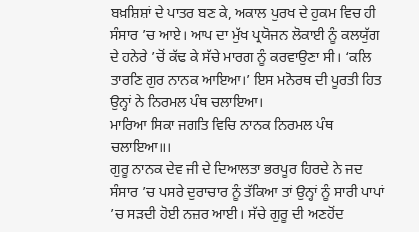ਬਖ਼ਸ਼ਿਸ਼ਾਂ ਦੇ ਪਾਤਰ ਬਣ ਕੇ, ਅਕਾਲ ਪੁਰਖ ਦੇ ਹੁਕਮ ਵਿਚ ਹੀ ਸੰਸਾਰ ’ਚ ਆਏ। ਆਪ ਦਾ ਮੁੱਖ ਪ੍ਰਯੋਜਨ ਲੋਕਾਈ ਨੂੰ ਕਲਯੁੱਗ ਦੇ ਹਨੇਰੇ ’ਚੋਂ ਕੱਢ ਕੇ ਸੱਚੇ ਮਾਰਗ ਨੂੰ ਕਰਵਾਉਣਾ ਸੀ। ‘ਕਲਿ ਤਾਰਣਿ ਗੁਰ ਨਾਨਕ ਆਇਆ।’ ਇਸ ਮਨੋਰਥ ਦੀ ਪੂਰਤੀ ਹਿਤ ਉਨ੍ਹਾਂ ਨੇ ਨਿਰਮਲ ਪੰਥ ਚਲਾਇਆ।
ਮਾਰਿਆ ਸਿਕਾ ਜਗਤਿ ਵਿਚਿ ਨਾਨਕ ਨਿਰਮਲ ਪੰਥ ਚਲਾਇਆ॥।
ਗੁਰੂ ਨਾਨਕ ਦੇਵ ਜੀ ਦੇ ਦਿਆਲਤਾ ਭਰਪੂਰ ਹਿਰਦੇ ਨੇ ਜਦ ਸੰਸਾਰ ’ਚ ਪਸਰੇ ਦੁਰਾਚਾਰ ਨੂੰ ਤੱਕਿਆ ਤਾਂ ਉਨ੍ਹਾਂ ਨੂੰ ਸਾਰੀ ਪਾਪਾਂ ’ਚ ਸੜਦੀ ਹੋਈ ਨਜ਼ਰ ਆਈ। ਸੱਚੇ ਗੁਰੂ ਦੀ ਅਣਹੋਂਦ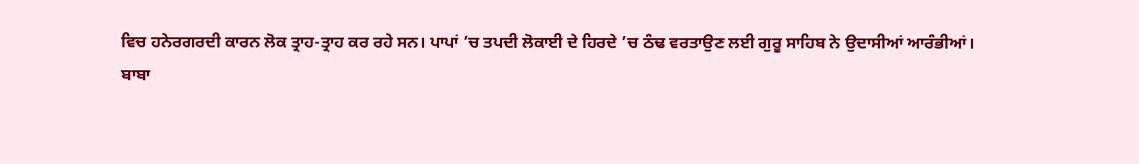ਵਿਚ ਹਨੇਰਗਰਦੀ ਕਾਰਨ ਲੋਕ ਤ੍ਰਾਹ-ਤ੍ਰਾਹ ਕਰ ਰਹੇ ਸਨ। ਪਾਪਾਂ ’ਚ ਤਪਦੀ ਲੋਕਾਈ ਦੇ ਹਿਰਦੇ ’ਚ ਠੰਢ ਵਰਤਾਉਣ ਲਈ ਗੁਰੂ ਸਾਹਿਬ ਨੇ ਉਦਾਸੀਆਂ ਆਰੰਭੀਆਂ।
ਬਾਬਾ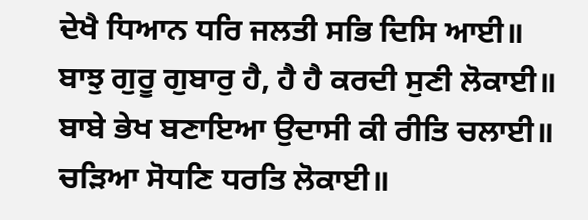ਦੇਖੈ ਧਿਆਨ ਧਰਿ ਜਲਤੀ ਸਭਿ ਦਿਸਿ ਆਈ॥
ਬਾਝੁ ਗੁਰੂ ਗੁਬਾਰੁ ਹੈ, ਹੈ ਹੈ ਕਰਦੀ ਸੁਣੀ ਲੋਕਾਈ॥
ਬਾਬੇ ਭੇਖ ਬਣਾਇਆ ਉਦਾਸੀ ਕੀ ਰੀਤਿ ਚਲਾਈ॥
ਚੜਿਆ ਸੋਧਣਿ ਧਰਤਿ ਲੋਕਾਈ॥